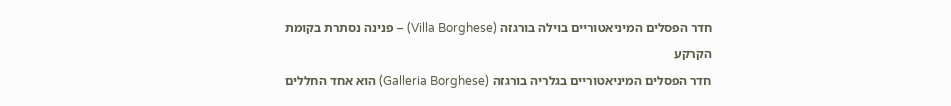חדר הפסלים המיניאטוריים בוילה בורגזה (Villa Borghese) – פנינה נסתרת בקומת הקרקע
חדר הפסלים המיניאטוריים בגלריה בורגזה (Galleria Borghese) הוא אחד החללים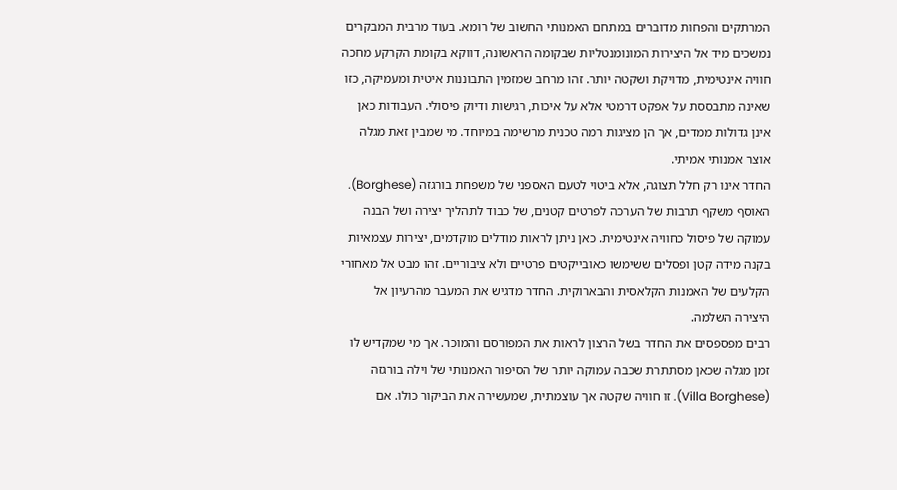המרתקים והפחות מדוברים במתחם האמנותי החשוב של רומא. בעוד מרבית המבקרים נמשכים מיד אל היצירות המונומנטליות שבקומה הראשונה, דווקא בקומת הקרקע מחכה חוויה אינטימית, מדויקת ושקטה יותר. זהו מרחב שמזמין התבוננות איטית ומעמיקה, כזו שאינה מתבססת על אפקט דרמטי אלא על איכות, רגישות ודיוק פיסולי. העבודות כאן אינן גדולות ממדים, אך הן מציגות רמה טכנית מרשימה במיוחד. מי שמבין זאת מגלה אוצר אמנותי אמיתי.
החדר אינו רק חלל תצוגה, אלא ביטוי לטעם האספני של משפחת בורגזה (Borghese). האוסף משקף תרבות של הערכה לפרטים קטנים, של כבוד לתהליך יצירה ושל הבנה עמוקה של פיסול כחוויה אינטימית. כאן ניתן לראות מודלים מוקדמים, יצירות עצמאיות בקנה מידה קטן ופסלים ששימשו כאובייקטים פרטיים ולא ציבוריים. זהו מבט אל מאחורי הקלעים של האמנות הקלאסית והבארוקית. החדר מדגיש את המעבר מהרעיון אל היצירה השלמה.
רבים מפספסים את החדר בשל הרצון לראות את המפורסם והמוכר. אך מי שמקדיש לו זמן מגלה שכאן מסתתרת שכבה עמוקה יותר של הסיפור האמנותי של וילה בורגזה (Villa Borghese). זו חוויה שקטה אך עוצמתית, שמעשירה את הביקור כולו. אם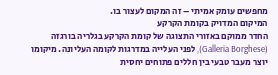מחפשים עומק אמיתי – זה המקום לעצור בו.
המיקום המדויק בקומת הקרקע
החדר ממוקם באזורי התצוגה של קומת הקרקע בגלריה בורגזה (Galleria Borghese), לפני העלייה במדרגות לקומה העליונה. מיקומו יוצר מעבר טבעי בין חללים פתוחים יחסית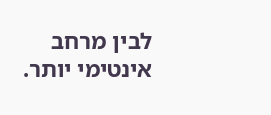לבין מרחב אינטימי יותר.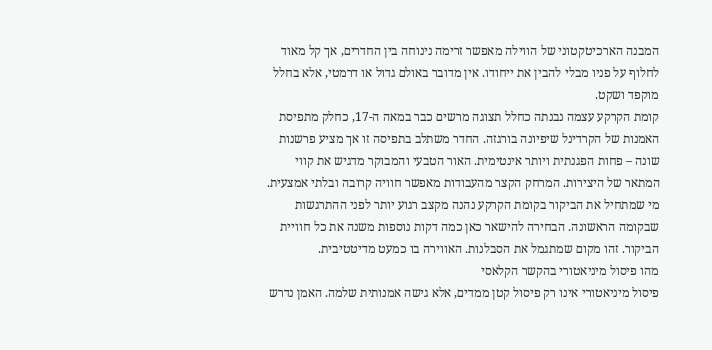המבנה הארכיטקטוני של הווילה מאפשר זרימה נינוחה בין החדרים, אך קל מאוד לחלוף על פניו מבלי להבין את ייחודו. אין מדובר באולם גדול או דרמטי, אלא בחלל מוקפד ושקט.
קומת הקרקע עצמה נבנתה כחלל תצוגה מרשים כבר במאה ה-17, כחלק מתפיסת האמנות של הקרדינל שיפיונה בורגזה. החדר משתלב בתפיסה זו אך מציע פרשנות שונה – פחות הפגנתית ויותר אינטימית. האור הטבעי והמבוקר מדגיש את קווי המתאר של היצירות. המרחק הקצר מהעבודות מאפשר חוויה קרובה ובלתי אמצעית.
מי שמתחיל את הביקור בקומת הקרקע נהנה מקצב רגוע יותר לפני ההתרגשות שבקומה הראשונה. הבחירה להישאר כאן כמה דקות נוספות משנה את כל חוויית הביקור. זהו מקום שמתגמל את הסבלנות. האווירה בו כמעט מדיטטיבית.
מהו פיסול מיניאטורי בהקשר הקלאסי
פיסול מיניאטורי אינו רק פיסול קטן ממדים, אלא גישה אמנותית שלמה. האמן נדרש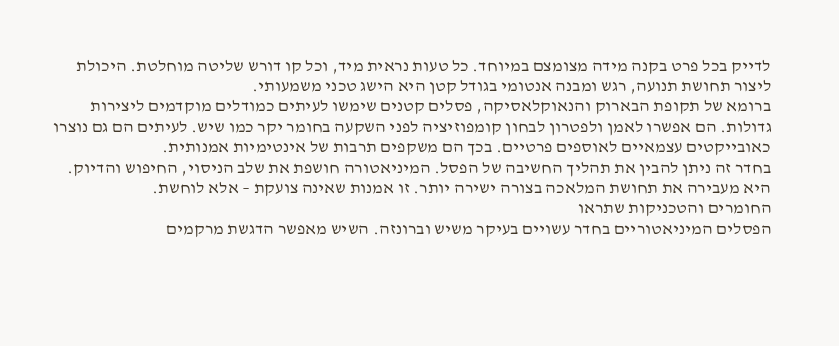לדייק בכל פרט בקנה מידה מצומצם במיוחד. כל טעות נראית מיד, וכל קו דורש שליטה מוחלטת. היכולת ליצור תחושת תנועה, רגש ומבנה אנטומי בגודל קטן היא הישג טכני משמעותי.
ברומא של תקופת הבארוק והנאוקלאסיקה, פסלים קטנים שימשו לעיתים כמודלים מוקדמים ליצירות גדולות. הם אפשרו לאמן ולפטרון לבחון קומפוזיציה לפני השקעה בחומר יקר כמו שיש. לעיתים הם גם נוצרו כאובייקטים עצמאיים לאוספים פרטיים. בכך הם משקפים תרבות של אינטימיות אמנותית.
בחדר זה ניתן להבין את תהליך החשיבה של הפסל. המיניאטורה חושפת את שלב הניסוי, החיפוש והדיוק. היא מעבירה את תחושת המלאכה בצורה ישירה יותר. זו אמנות שאינה צועקת – אלא לוחשת.
החומרים והטכניקות שתראו
הפסלים המיניאטוריים בחדר עשויים בעיקר משיש וברונזה. השיש מאפשר הדגשת מרקמים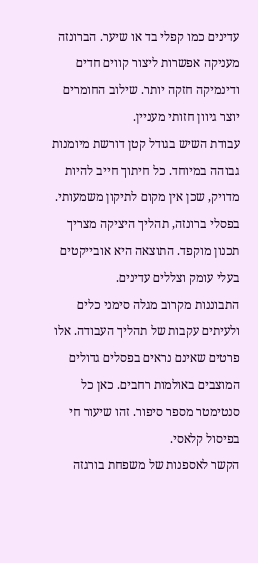עדינים כמו קפלי בד או שיער. הברונזה מעניקה אפשרות ליצור קווים חדים ודינמיקה חזקה יותר. שילוב החומרים יוצר גיוון חזותי מעניין.
עבודת השיש בגודל קטן דורשת מיומנות גבוהה במיוחד. כל חיתוך חייב להיות מדויק, שכן אין מקום לתיקון משמעותי. בפסלי ברונזה, תהליך היציקה מצריך תכנון מוקפד. התוצאה היא אובייקטים בעלי עומק וצללים עדינים.
התבוננות מקרוב מגלה סימני כלים ולעיתים עקבות של תהליך העבודה. אלו פרטים שאינם נראים בפסלים גדולים המוצבים באולמות רחבים. כאן כל סנטימטר מספר סיפור. זהו שיעור חי בפיסול קלאסי.
הקשר לאספנות של משפחת בורגזה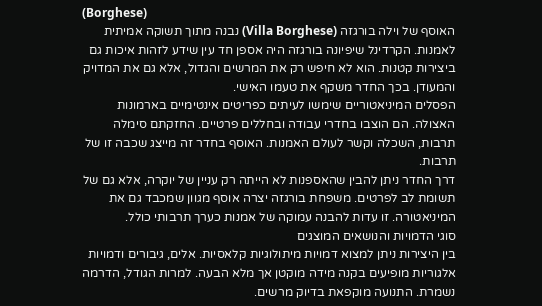(Borghese)
האוסף של וילה בורגזה (Villa Borghese) נבנה מתוך תשוקה אמיתית לאמנות. הקרדינל שיפיונה בורגזה היה אספן חד עין שידע לזהות איכות גם ביצירות קטנות. הוא לא חיפש רק את המרשים והגדול, אלא גם את המדויק והמעודן. בכך החדר משקף את טעמו האישי.
הפסלים המיניאטוריים שימשו לעיתים כפריטים אינטימיים בארמונות האצולה. הם הוצבו בחדרי עבודה ובחללים פרטיים. החזקתם סימלה תרבות, השכלה וקשר לעולם האמנות. האוסף בחדר זה מייצג שכבה זו של תרבות.
דרך החדר ניתן להבין שהאספנות לא הייתה רק עניין של יוקרה, אלא גם של תשומת לב לפרטים. משפחת בורגזה יצרה אוסף מגוון שמכבד גם את המיניאטורה. זו עדות להבנה עמוקה של אמנות כערך תרבותי כולל.
סוגי הדמויות והנושאים המוצגים
בין היצירות ניתן למצוא דמויות מיתולוגיות קלאסיות. אלים, גיבורים ודמויות אלגוריות מופיעים בקנה מידה מוקטן אך מלא הבעה. למרות הגודל, הדרמה נשמרת. התנועה מוקפאת בדיוק מרשים.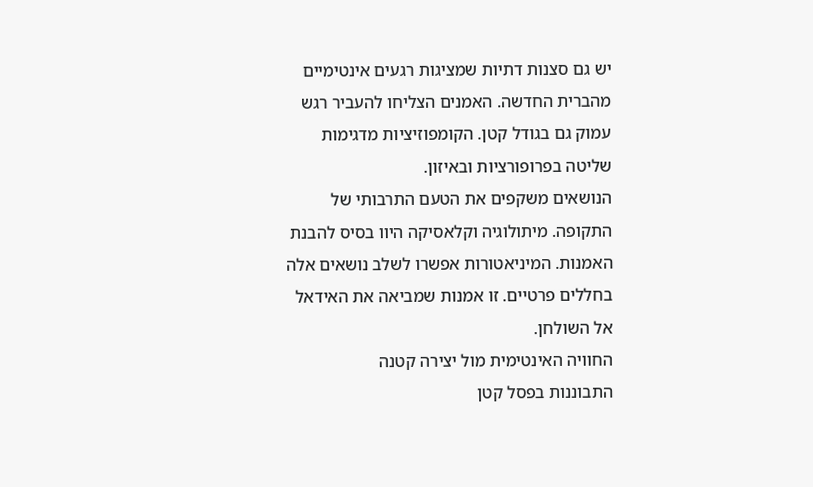יש גם סצנות דתיות שמציגות רגעים אינטימיים מהברית החדשה. האמנים הצליחו להעביר רגש עמוק גם בגודל קטן. הקומפוזיציות מדגימות שליטה בפרופורציות ובאיזון.
הנושאים משקפים את הטעם התרבותי של התקופה. מיתולוגיה וקלאסיקה היוו בסיס להבנת האמנות. המיניאטורות אפשרו לשלב נושאים אלה בחללים פרטיים. זו אמנות שמביאה את האידאל אל השולחן.
החוויה האינטימית מול יצירה קטנה
התבוננות בפסל קטן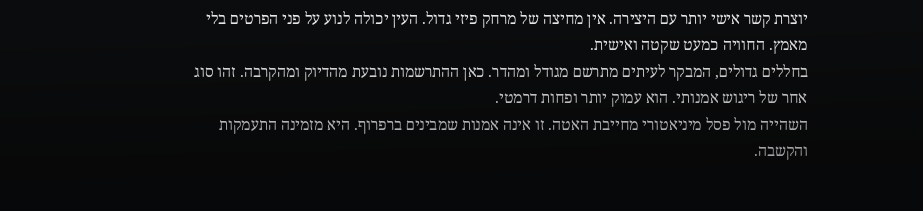יוצרת קשר אישי יותר עם היצירה. אין מחיצה של מרחק פיזי גדול. העין יכולה לנוע על פני הפרטים בלי מאמץ. החוויה כמעט שקטה ואישית.
בחללים גדולים, המבקר לעיתים מתרשם מגודל ומהדר. כאן ההתרשמות נובעת מהדיוק ומהקרבה. זהו סוג אחר של ריגוש אמנותי. הוא עמוק יותר ופחות דרמטי.
השהייה מול פסל מיניאטורי מחייבת האטה. זו אינה אמנות שמבינים ברפרוף. היא מזמינה התעמקות והקשבה.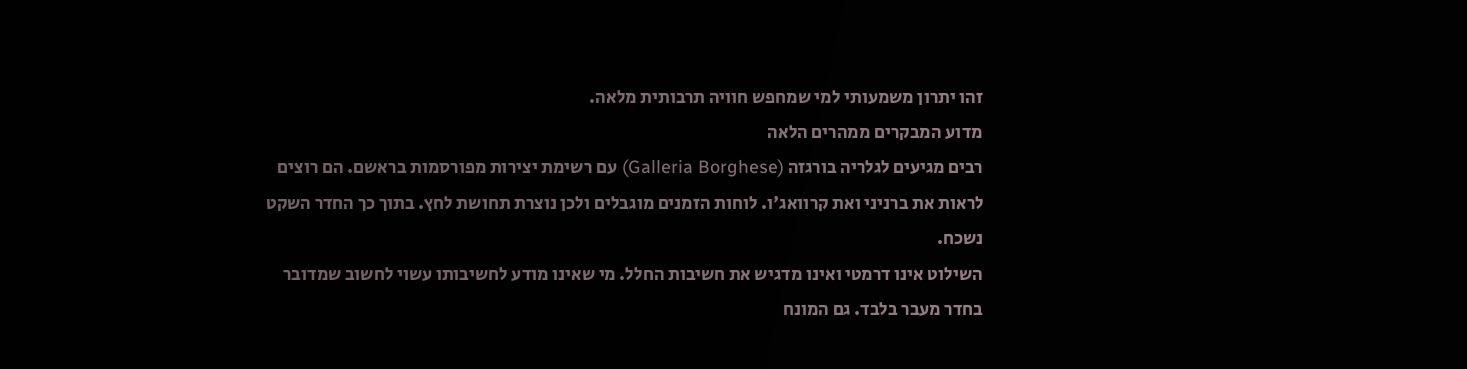זהו יתרון משמעותי למי שמחפש חוויה תרבותית מלאה.
מדוע המבקרים ממהרים הלאה
רבים מגיעים לגלריה בורגזה (Galleria Borghese) עם רשימת יצירות מפורסמות בראשם. הם רוצים לראות את ברניני ואת קרוואג'ו. לוחות הזמנים מוגבלים ולכן נוצרת תחושת לחץ. בתוך כך החדר השקט נשכח.
השילוט אינו דרמטי ואינו מדגיש את חשיבות החלל. מי שאינו מודע לחשיבותו עשוי לחשוב שמדובר בחדר מעבר בלבד. גם המונח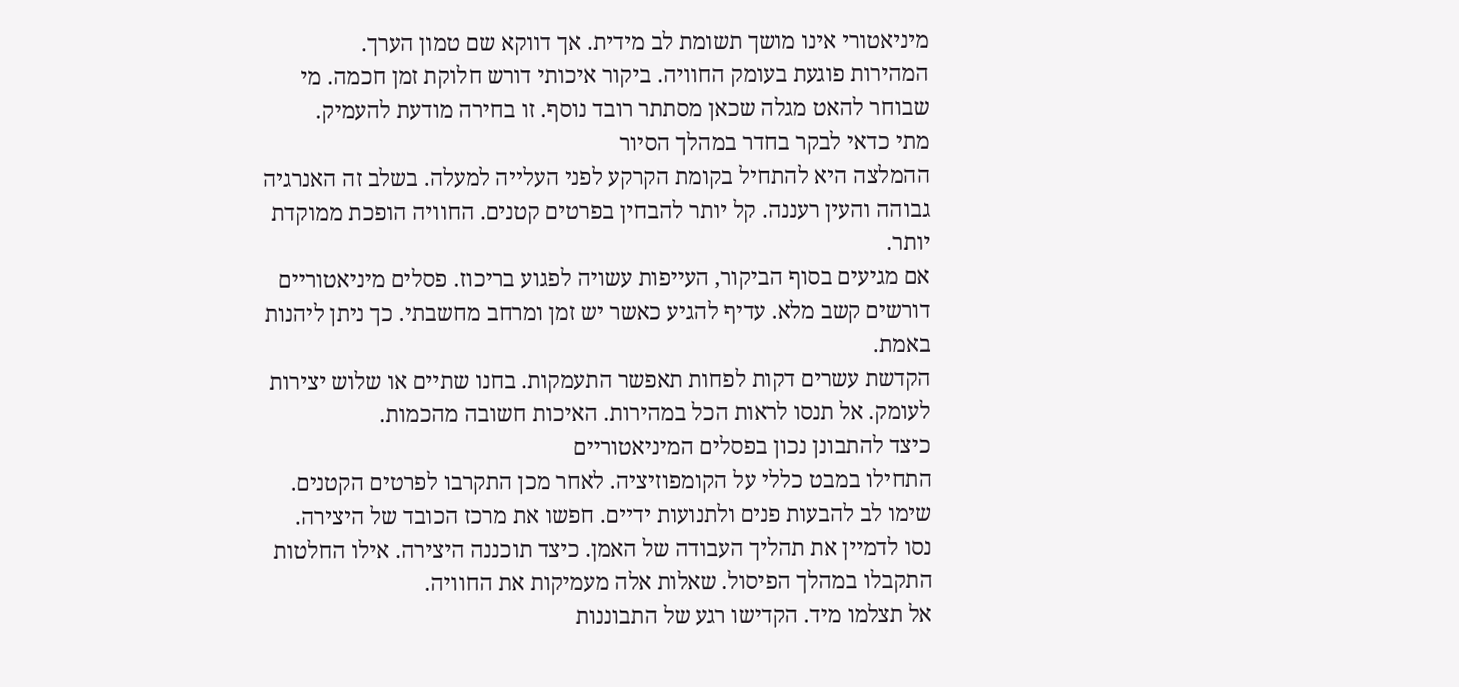מיניאטורי אינו מושך תשומת לב מידית. אך דווקא שם טמון הערך.
המהירות פוגעת בעומק החוויה. ביקור איכותי דורש חלוקת זמן חכמה. מי שבוחר להאט מגלה שכאן מסתתר רובד נוסף. זו בחירה מודעת להעמיק.
מתי כדאי לבקר בחדר במהלך הסיור
ההמלצה היא להתחיל בקומת הקרקע לפני העלייה למעלה. בשלב זה האנרגיה גבוהה והעין רעננה. קל יותר להבחין בפרטים קטנים. החוויה הופכת ממוקדת יותר.
אם מגיעים בסוף הביקור, העייפות עשויה לפגוע בריכוז. פסלים מיניאטוריים דורשים קשב מלא. עדיף להגיע כאשר יש זמן ומרחב מחשבתי. כך ניתן ליהנות באמת.
הקדשת עשרים דקות לפחות תאפשר התעמקות. בחנו שתיים או שלוש יצירות לעומק. אל תנסו לראות הכל במהירות. האיכות חשובה מהכמות.
כיצד להתבונן נכון בפסלים המיניאטוריים
התחילו במבט כללי על הקומפוזיציה. לאחר מכן התקרבו לפרטים הקטנים. שימו לב להבעות פנים ולתנועות ידיים. חפשו את מרכז הכובד של היצירה.
נסו לדמיין את תהליך העבודה של האמן. כיצד תוכננה היצירה. אילו החלטות התקבלו במהלך הפיסול. שאלות אלה מעמיקות את החוויה.
אל תצלמו מיד. הקדישו רגע של התבוננות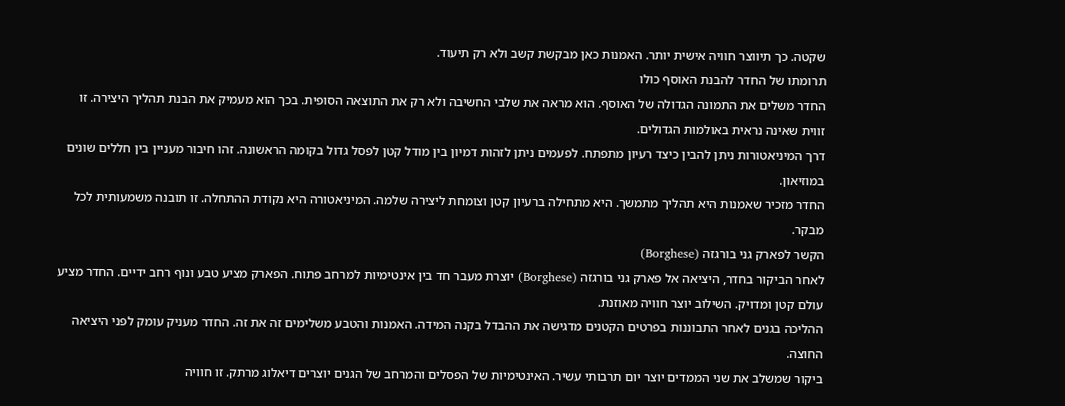שקטה. כך תיווצר חוויה אישית יותר. האמנות כאן מבקשת קשב ולא רק תיעוד.
תרומתו של החדר להבנת האוסף כולו
החדר משלים את התמונה הגדולה של האוסף. הוא מראה את שלבי החשיבה ולא רק את התוצאה הסופית. בכך הוא מעמיק את הבנת תהליך היצירה. זו זווית שאינה נראית באולמות הגדולים.
דרך המיניאטורות ניתן להבין כיצד רעיון מתפתח. לפעמים ניתן לזהות דמיון בין מודל קטן לפסל גדול בקומה הראשונה. זהו חיבור מעניין בין חללים שונים במוזיאון.
החדר מזכיר שאמנות היא תהליך מתמשך. היא מתחילה ברעיון קטן וצומחת ליצירה שלמה. המיניאטורה היא נקודת ההתחלה. זו תובנה משמעותית לכל מבקר.
הקשר לפארק גני בורגזה (Borghese)
לאחר הביקור בחדר, היציאה אל פארק גני בורגזה (Borghese) יוצרת מעבר חד בין אינטימיות למרחב פתוח. הפארק מציע טבע ונוף רחב ידיים. החדר מציע עולם קטן ומדויק. השילוב יוצר חוויה מאוזנת.
ההליכה בגנים לאחר התבוננות בפרטים הקטנים מדגישה את ההבדל בקנה המידה. האמנות והטבע משלימים זה את זה. החדר מעניק עומק לפני היציאה החוצה.
ביקור שמשלב את שני הממדים יוצר יום תרבותי עשיר. האינטימיות של הפסלים והמרחב של הגנים יוצרים דיאלוג מרתק. זו חוויה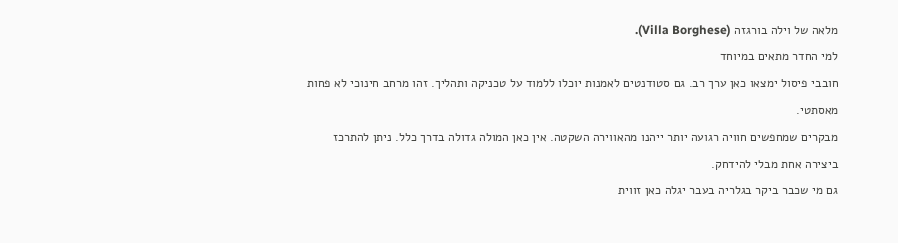מלאה של וילה בורגזה (Villa Borghese).
למי החדר מתאים במיוחד
חובבי פיסול ימצאו כאן ערך רב. גם סטודנטים לאמנות יוכלו ללמוד על טכניקה ותהליך. זהו מרחב חינוכי לא פחות מאסתטי.
מבקרים שמחפשים חוויה רגועה יותר ייהנו מהאווירה השקטה. אין כאן המולה גדולה בדרך כלל. ניתן להתרכז ביצירה אחת מבלי להידחק.
גם מי שכבר ביקר בגלריה בעבר יגלה כאן זווית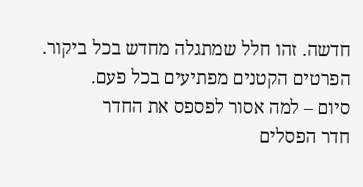חדשה. זהו חלל שמתגלה מחדש בכל ביקור. הפרטים הקטנים מפתיעים בכל פעם.
סיום – למה אסור לפספס את החדר
חדר הפסלים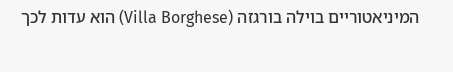המיניאטוריים בוילה בורגזה (Villa Borghese) הוא עדות לכך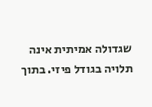שגדולה אמיתית אינה תלויה בגודל פיזי. בתוך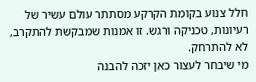חלל צנוע בקומת הקרקע מסתתר עולם עשיר של רעיונות, טכניקה ורגש. זו אמנות שמבקשת להתקרב, לא להתרחק.
מי שיבחר לעצור כאן יזכה להבנה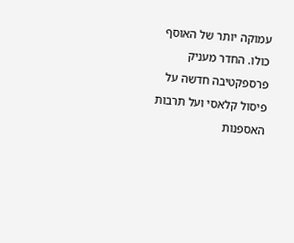עמוקה יותר של האוסף כולו. החדר מעניק פרספקטיבה חדשה על פיסול קלאסי ועל תרבות האספנות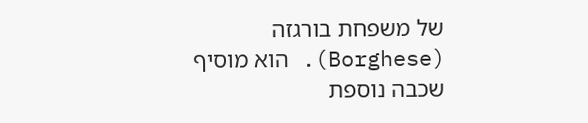של משפחת בורגזה (Borghese). הוא מוסיף שכבה נוספת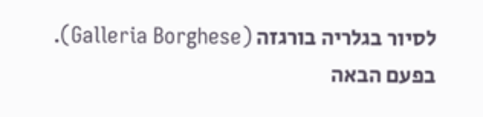לסיור בגלריה בורגזה (Galleria Borghese).
בפעם הבאה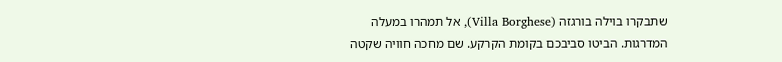שתבקרו בוילה בורגזה (Villa Borghese), אל תמהרו במעלה המדרגות. הביטו סביבכם בקומת הקרקע. שם מחכה חוויה שקטה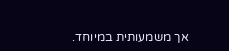אך משמעותית במיוחד.